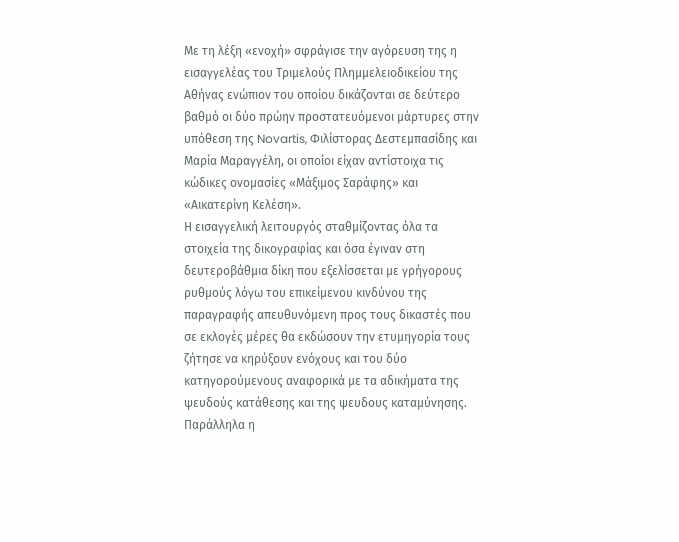Με τη λέξη «ενοχή» σφράγισε την αγόρευση της η εισαγγελέας του Τριμελούς Πλημμελειοδικείου της Αθήνας ενώπιον του οποίου δικάζονται σε δεύτερο βαθμό οι δύο πρώην προστατευόμενοι μάρτυρες στην υπόθεση της Novartis, Φιλίστορας Δεστεμπασίδης και Μαρία Μαραγγέλη, οι οποίοι είχαν αντίστοιχα τις κώδικες ονομασίες «Μάξιμος Σαράφης» και «Αικατερίνη Κελέση».
Η εισαγγελική λειτουργός σταθμίζοντας όλα τα στοιχεία της δικογραφίας και όσα έγιναν στη δευτεροβάθμια δίκη που εξελίσσεται με γρήγορους ρυθμούς λόγω του επικείμενου κινδύνου της παραγραφής απευθυνόμενη προς τους δικαστές που σε εκλογές μέρες θα εκδώσουν την ετυμηγορία τους ζήτησε να κηρύξουν ενόχους και του δύο κατηγορούμενους αναφορικά με τα αδικήματα της ψευδούς κατάθεσης και της ψευδους καταμύνησης. Παράλληλα η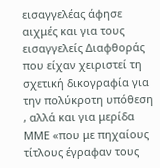εισαγγελέας άφησε αιχμές και για τους εισαγγελείς Διαφθοράς που είχαν χειριστεί τη σχετική δικογραφία για την πολύκροτη υπόθεση , αλλά και για μερίδα ΜΜΕ «που με πηχαίους τίτλους έγραφαν τους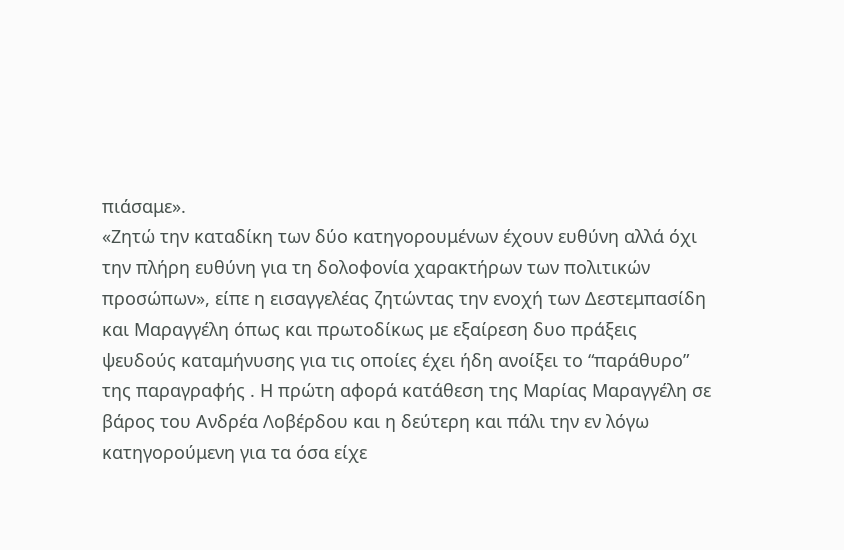πιάσαμε».
«Ζητώ την καταδίκη των δύο κατηγορουμένων έχουν ευθύνη αλλά όχι την πλήρη ευθύνη για τη δολοφονία χαρακτήρων των πολιτικών προσώπων», είπε η εισαγγελέας ζητώντας την ενοχή των Δεστεμπασίδη και Μαραγγέλη όπως και πρωτοδίκως με εξαίρεση δυο πράξεις ψευδούς καταμήνυσης για τις οποίες έχει ήδη ανοίξει το “παράθυρο” της παραγραφής . Η πρώτη αφορά κατάθεση της Μαρίας Μαραγγέλη σε βάρος του Ανδρέα Λοβέρδου και η δεύτερη και πάλι την εν λόγω κατηγορούμενη για τα όσα είχε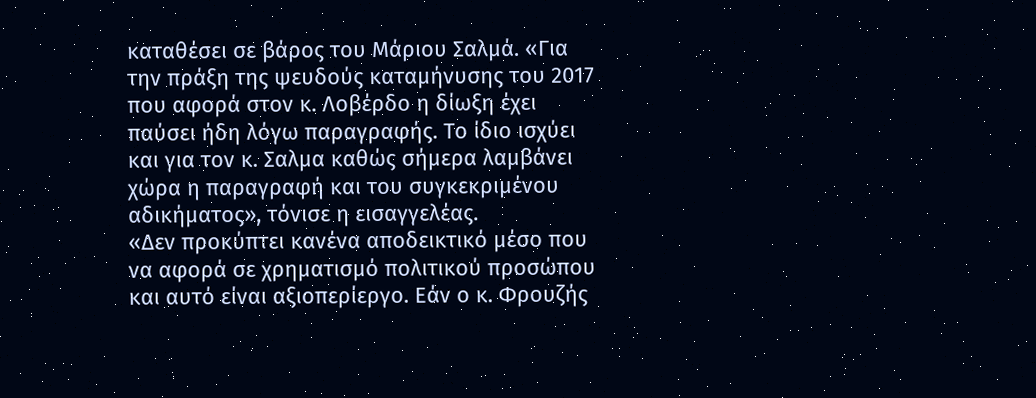καταθέσει σε βάρος του Μάριου Σαλμά. «Για την πράξη της ψευδούς καταμήνυσης του 2017 που αφορά στον κ. Λοβέρδο η δίωξη έχει παύσει ήδη λόγω παραγραφής. Το ίδιο ισχύει και για τον κ. Σαλμα καθώς σήμερα λαμβάνει χώρα η παραγραφή και του συγκεκριμένου αδικήματος», τόνισε η εισαγγελέας.
«Δεν προκύπτει κανένα αποδεικτικό μέσο που να αφορά σε χρηματισμό πολιτικού προσώπου και αυτό είναι αξιοπερίεργο. Εάν ο κ. Φρουζής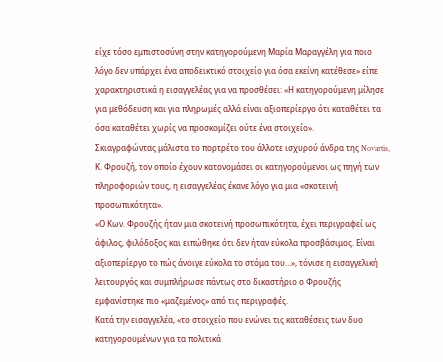είχε τόσο εμπιστοσύνη στην κατηγορούμενη Μαρία Μαραγγέλη για ποιο λόγο δεν υπάρχει ένα αποδεικτικό στοιχείο για όσα εκείνη κατέθεσε» είπε χαρακτηριστικά η εισαγγελέας για να προσθέσει: «Η κατηγορούμενη μίλησε για μεθόδευση και για πληρωμές αλλά είναι αξιοπερίεργο ότι καταθέτει τα όσα καταθέτει χωρίς να προσκομίζει ούτε ένα στοιχείο».
Σκιαγραφώντας μάλιστα το πορτρέτο του άλλοτε ισχυρού άνδρα της Novartis, Κ. Φρουζή, τον οποίο έχουν κατονομάσει οι κατηγορούμενοι ως πηγή των πληροφοριών τους, η εισαγγελέας έκανε λόγο για μια «σκοτεινή προσωπικότητα».
«Ο Κων. Φρουζής ήταν μια σκοτεινή προσωπικότητα, έχει περιγραφεί ως άφιλος, φιλόδοξος και ειπώθηκε ότι δεν ήταν εύκολα προσβάσιμος. Είναι αξιοπερίεργο το πώς άνοιγε εύκολα το στόμα του…», τόνισε η εισαγγελική λειτουργός και συμπλήρωσε πάντως στο δικαστήριο ο Φρουζής εμφανίστηκε πιο «μαζεμένος» από τις περιγραφές.
Κατά την εισαγγελέα, «το στοιχείο που ενώνει τις καταθέσεις των δυο κατηγορουμένων για τα πολιτικά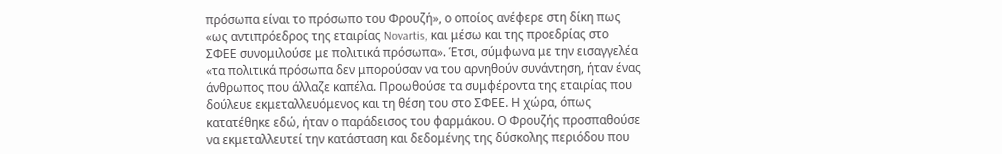πρόσωπα είναι το πρόσωπο του Φρουζή», ο οποίος ανέφερε στη δίκη πως «ως αντιπρόεδρος της εταιρίας Novartis, και μέσω και της προεδρίας στο ΣΦΕΕ συνομιλούσε με πολιτικά πρόσωπα». Έτσι, σύμφωνα με την εισαγγελέα «τα πολιτικά πρόσωπα δεν μπορούσαν να του αρνηθούν συνάντηση, ήταν ένας άνθρωπος που άλλαζε καπέλα. Προωθούσε τα συμφέροντα της εταιρίας που δούλευε εκμεταλλευόμενος και τη θέση του στο ΣΦΕΕ. Η χώρα, όπως κατατέθηκε εδώ, ήταν ο παράδεισος του φαρμάκου. Ο Φρουζής προσπαθούσε να εκμεταλλευτεί την κατάσταση και δεδομένης της δύσκολης περιόδου που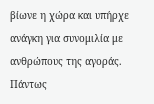βίωνε η χώρα και υπήρχε ανάγκη για συνομιλία με ανθρώπους της αγοράς. Πάντως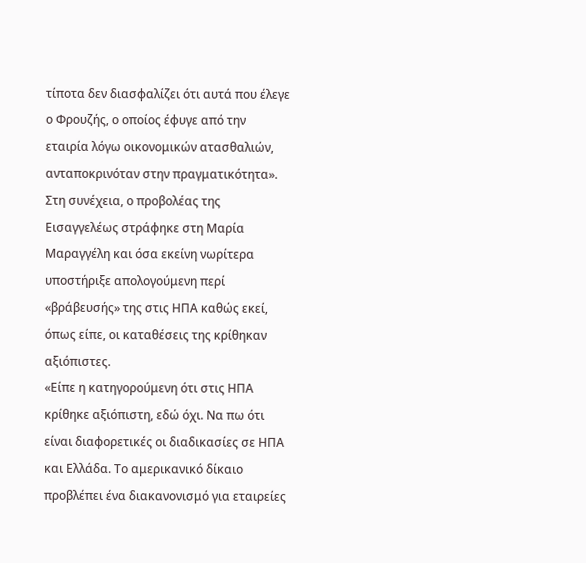τίποτα δεν διασφαλίζει ότι αυτά που έλεγε ο Φρουζής, ο οποίος έφυγε από την εταιρία λόγω οικονομικών ατασθαλιών, ανταποκρινόταν στην πραγματικότητα».
Στη συνέχεια, ο προβολέας της Εισαγγελέως στράφηκε στη Μαρία Μαραγγέλη και όσα εκείνη νωρίτερα υποστήριξε απολογούμενη περί «βράβευσής» της στις ΗΠΑ καθώς εκεί, όπως είπε, οι καταθέσεις της κρίθηκαν αξιόπιστες.
«Είπε η κατηγορούμενη ότι στις ΗΠΑ κρίθηκε αξιόπιστη, εδώ όχι. Να πω ότι είναι διαφορετικές οι διαδικασίες σε ΗΠΑ και Ελλάδα. Το αμερικανικό δίκαιο προβλέπει ένα διακανονισμό για εταιρείες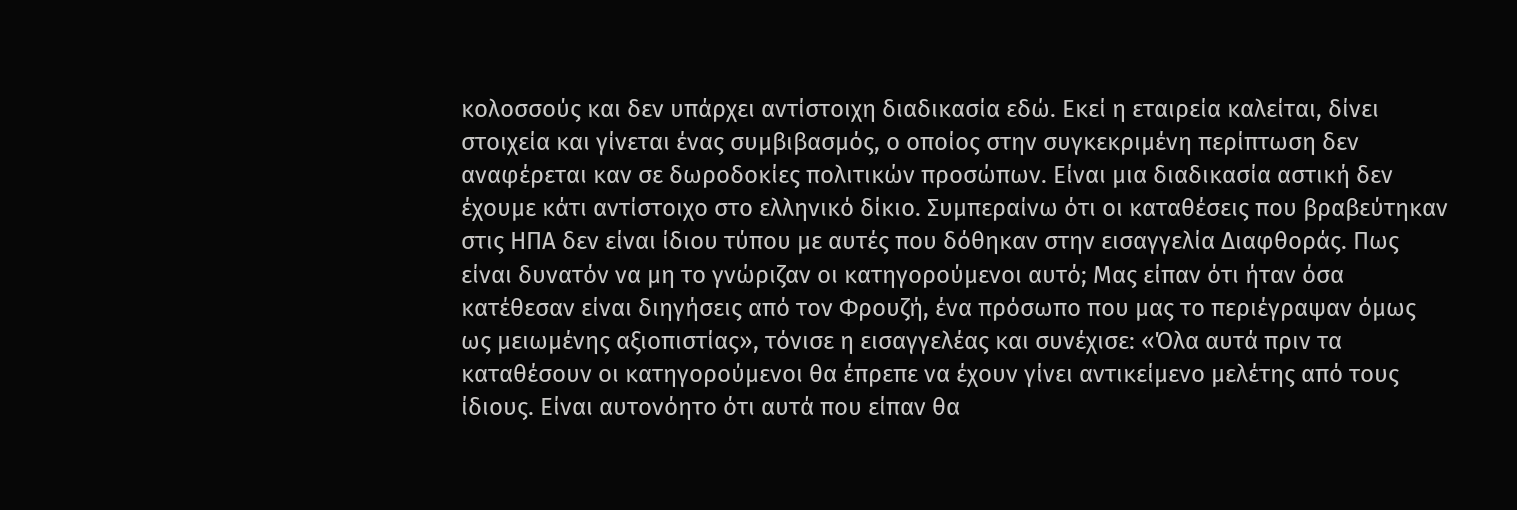κολοσσούς και δεν υπάρχει αντίστοιχη διαδικασία εδώ. Εκεί η εταιρεία καλείται, δίνει στοιχεία και γίνεται ένας συμβιβασμός, ο οποίος στην συγκεκριμένη περίπτωση δεν αναφέρεται καν σε δωροδοκίες πολιτικών προσώπων. Είναι μια διαδικασία αστική δεν έχουμε κάτι αντίστοιχο στο ελληνικό δίκιο. Συμπεραίνω ότι οι καταθέσεις που βραβεύτηκαν στις ΗΠΑ δεν είναι ίδιου τύπου με αυτές που δόθηκαν στην εισαγγελία Διαφθοράς. Πως είναι δυνατόν να μη το γνώριζαν οι κατηγορούμενοι αυτό; Μας είπαν ότι ήταν όσα κατέθεσαν είναι διηγήσεις από τον Φρουζή, ένα πρόσωπο που μας το περιέγραψαν όμως ως μειωμένης αξιοπιστίας», τόνισε η εισαγγελέας και συνέχισε: «Όλα αυτά πριν τα καταθέσουν οι κατηγορούμενοι θα έπρεπε να έχουν γίνει αντικείμενο μελέτης από τους ίδιους. Είναι αυτονόητο ότι αυτά που είπαν θα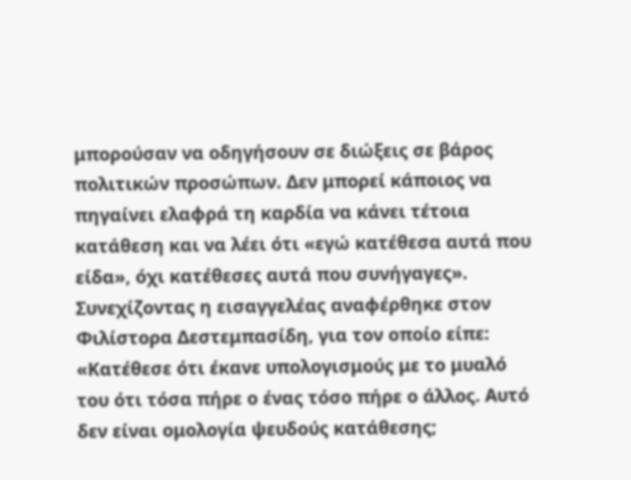μπορούσαν να οδηγήσουν σε διώξεις σε βάρος πολιτικών προσώπων. Δεν μπορεί κάποιος να πηγαίνει ελαφρά τη καρδία να κάνει τέτοια κατάθεση και να λέει ότι «εγώ κατέθεσα αυτά που είδα», όχι κατέθεσες αυτά που συνήγαγες».
Συνεχίζοντας η εισαγγελέας αναφέρθηκε στον Φιλίστορα Δεστεμπασίδη, για τον οποίο είπε: «Κατέθεσε ότι έκανε υπολογισμούς με το μυαλό του ότι τόσα πήρε ο ένας τόσο πήρε ο άλλος. Αυτό δεν είναι ομολογία ψευδούς κατάθεσης;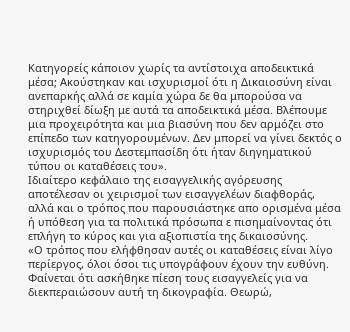Κατηγορείς κάποιον χωρίς τα αντίστοιχα αποδεικτικά μέσα; Ακούστηκαν και ισχυρισμοί ότι η Δικαιοσύνη είναι ανεπαρκής αλλά σε καμία χώρα δε θα μπορούσα να στηριχθεί δίωξη με αυτά τα αποδεικτικά μέσα. Βλέπουμε μια προχειρότητα και μια βιασύνη που δεν αρμόζει στο επίπεδο των κατηγορουμένων. Δεν μπορεί να γίνει δεκτός ο ισχυρισμός του Δεστεμπασίδη ότι ήταν διηγηματικού τύπου οι καταθέσεις του».
Ιδιαίτερο κεφάλαιο της εισαγγελικής αγόρευσης αποτέλεσαν οι χειρισμοί των εισαγγελέων διαφθοράς, αλλά και ο τρόπος που παρουσιάστηκε απο ορισμένα μέσα ή υπόθεση για τα πολιτικά πρόσωπα ε πισημαίνοντας ότι επλήγη το κύρος και για αξιοπιστία της δικαιοσύνης.
«Ο τρόπος που ελήφθησαν αυτές οι καταθέσεις είναι λίγο περίεργος, όλοι όσοι τις υπογράφουν έχουν την ευθύνη. Φαίνεται ότι ασκήθηκε πίεση τους εισαγγελείς για να διεκπεραιώσουν αυτή τη δικογραφία. Θεωρώ,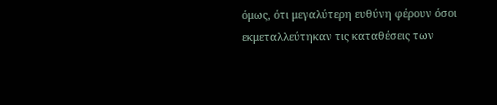όμως, ότι μεγαλύτερη ευθύνη φέρουν όσοι εκμεταλλεύτηκαν τις καταθέσεις των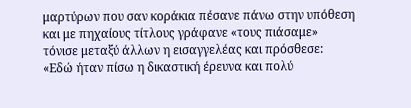μαρτύρων που σαν κοράκια πέσανε πάνω στην υπόθεση και με πηχαίους τίτλους γράφανε «τους πιάσαμε» τόνισε μεταξύ άλλων η εισαγγελέας και πρόσθεσε: «Εδώ ήταν πίσω η δικαστική έρευνα και πολύ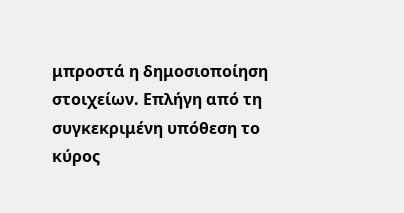μπροστά η δημοσιοποίηση στοιχείων. Επλήγη από τη συγκεκριμένη υπόθεση το κύρος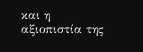και η αξιοπιστία της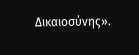Δικαιοσύνης».